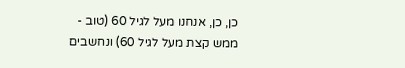כן, כן, אנחנו מעל לגיל 60 (טוב - ממש קצת מעל לגיל 60) ונחשבים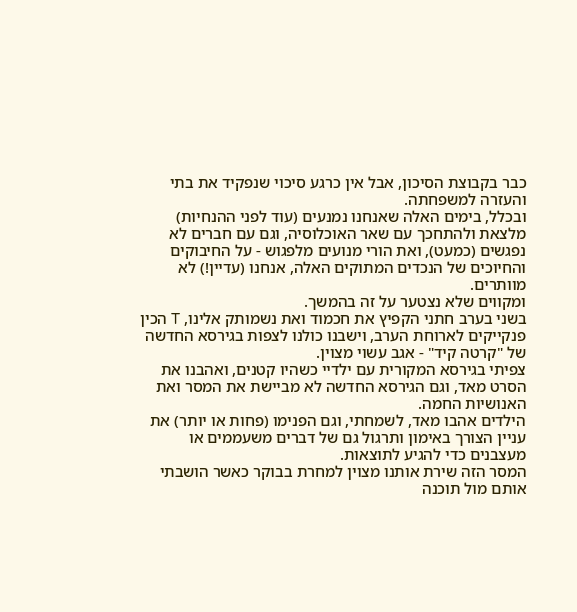כבר בקבוצת הסיכון, אבל אין כרגע סיכוי שנפקיד את בתי והעזרה למשפחתה.
ובכלל, בימים האלה שאנחנו נמנעים (עוד לפני ההנחיות) מלצאת ולהתחכך עם שאר האוכלוסיה, וגם עם חברים לא נפגשים (כמעט), ואת הורי מנועים מלפגוש - על החיבוקים והחיוכים של הנכדים המתוקים האלה, אנחנו (עדיין!) לא מוותרים.
ומקווים שלא נצטער על זה בהמשך.
בשני בערב חתני הקפיץ את חכמוד ואת נשמותק אלינו, T הכין פנקייקים לארוחת הערב, וישבנו כולנו לצפות בגירסא החדשה של "קרטה קיד" - אגב עשוי מצוין.
צפיתי בגירסא המקורית עם ילדיי כשהיו קטנים, ואהבנו את הסרט מאד, וגם הגירסא החדשה לא מביישת את המסר ואת האנושיות החמה.
הילדים אהבו מאד, לשמחתי, וגם הפנימו (פחות או יותר) את עניין הצורך באימון ותרגול גם של דברים משעממים או מעצבנים כדי להגיע לתוצאות.
המסר הזה שירת אותנו מצוין למחרת בבוקר כאשר הושבתי אותם מול תוכנה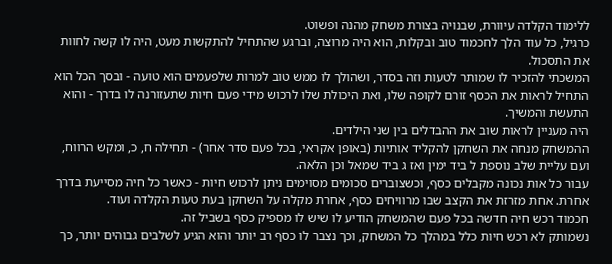ללימוד הקלדה עיוורת, שבנויה בצורת משחק מהנה ופשוט.
כרגיל, כל עוד הלך לחכמוד טוב ובקלות, הוא היה מרוצה, וברגע שהתחיל להתקשות מעט, היה לו קשה לחוות את התסכול.
המשכתי להזכיר לו שמותר לטעות וזה בסדר, ושהולך לו ממש טוב למרות שלפעמים הוא טועה - ובסך הכל הוא התחיל לראות את הכסף זורם לקופה שלו, ואת היכולת שלו לרכוש מידי פעם חיות שתעזורנה לו בדרך - והוא התעשת והמשיך.
היה מעניין לראות שוב את ההבדלים בין שני הילדים.
ההמשחק מנחה את השחקן להקליד אותיות (באופן אקראי, בכל פעם סדר אחר) - תחילה ח, כ, ומקש הרווח, ועם עליית שלב נוספת ל ביד ימין ואז ג ביד שמאל וכן הלאה.
עבור כל אות נכונה מקבלים כסף, וכשצוברים סכומים מסוימים ניתן לרכוש חיות - כאשר כל חיה מסייעת בדרך אחרת. אחת מזרזת את הקצב שבו מרוויחים כסף, אחרת מקלה על השחקן בעת טעות הקלדה ועוד.
חכמוד רכש חיה חדשה בכל פעם שהמשחק הודיע לו שיש לו מספיק כסף בשביל זה.
נשמותק לא רכש חיות כלל במהלך כל המשחק, וכך נצבר לו כסף רב יותר והוא הגיע לשלבים גבוהים יותר, כך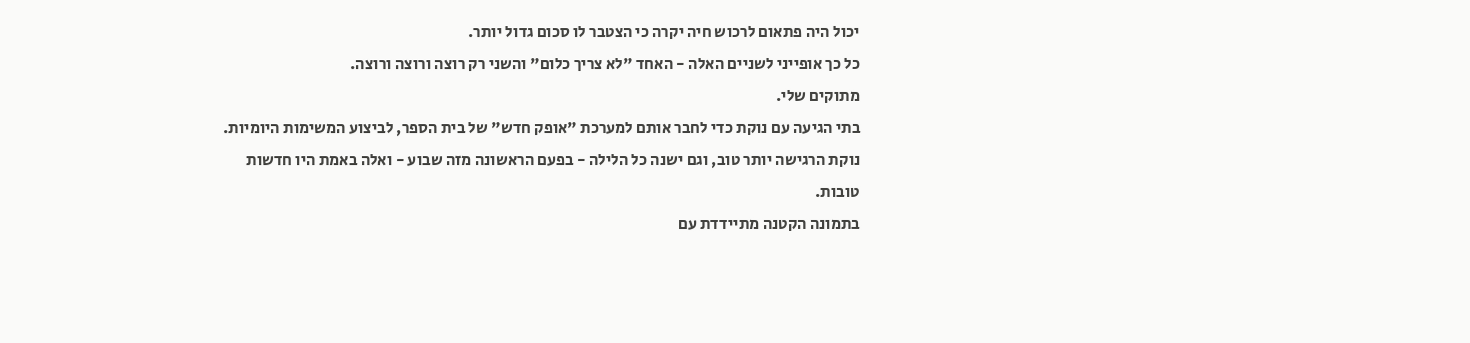יכול היה פתאום לרכוש חיה יקרה כי הצטבר לו סכום גדול יותר.
כל כך אופייני לשניים האלה - האחד "לא צריך כלום" והשני רק רוצה ורוצה ורוצה.
מתוקים שלי.
בתי הגיעה עם נוקת כדי לחבר אותם למערכת "אופק חדש" של בית הספר, לביצוע המשימות היומיות.
נוקת הרגישה יותר טוב, וגם ישנה כל הלילה - בפעם הראשונה מזה שבוע - ואלה באמת היו חדשות טובות.
בתמונה הקטנה מתיידדת עם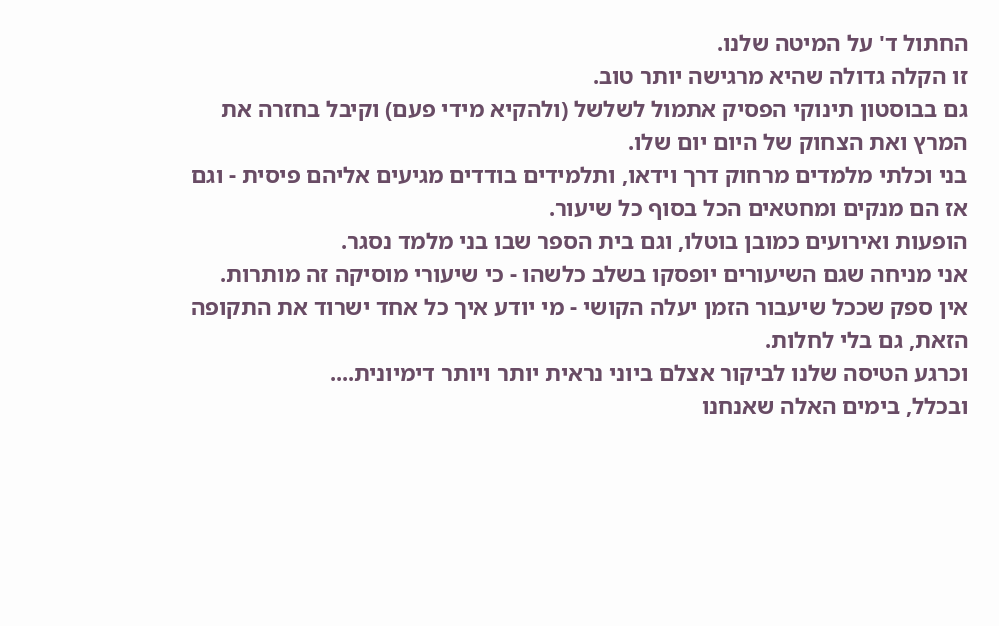החתול ד' על המיטה שלנו.
זו הקלה גדולה שהיא מרגישה יותר טוב.
גם בבוסטון תינוקי הפסיק אתמול לשלשל (ולהקיא מידי פעם) וקיבל בחזרה את המרץ ואת הצחוק של היום יום שלו.
בני וכלתי מלמדים מרחוק דרך וידאו, ותלמידים בודדים מגיעים אליהם פיסית - וגם אז הם מנקים ומחטאים הכל בסוף כל שיעור.
הופעות ואירועים כמובן בוטלו, וגם בית הספר שבו בני מלמד נסגר.
אני מניחה שגם השיעורים יופסקו בשלב כלשהו - כי שיעורי מוסיקה זה מותרות.
אין ספק שככל שיעבור הזמן יעלה הקושי - מי יודע איך כל אחד ישרוד את התקופה הזאת, גם בלי לחלות.
וכרגע הטיסה שלנו לביקור אצלם ביוני נראית יותר ויותר דימיונית....
ובכלל, בימים האלה שאנחנו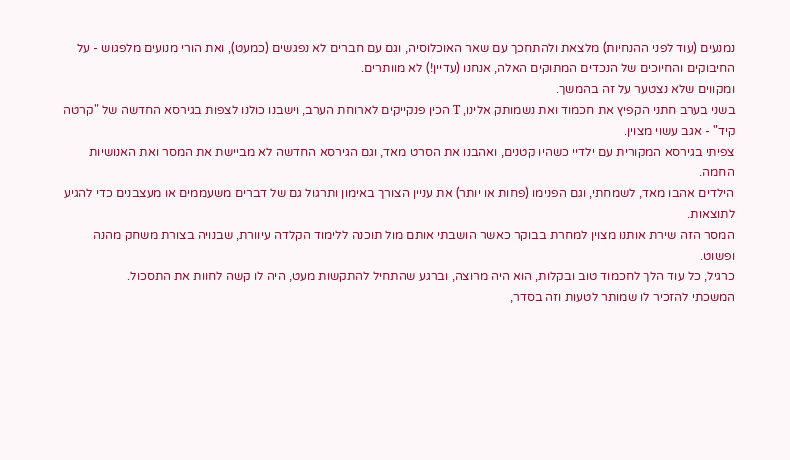נמנעים (עוד לפני ההנחיות) מלצאת ולהתחכך עם שאר האוכלוסיה, וגם עם חברים לא נפגשים (כמעט), ואת הורי מנועים מלפגוש - על החיבוקים והחיוכים של הנכדים המתוקים האלה, אנחנו (עדיין!) לא מוותרים.
ומקווים שלא נצטער על זה בהמשך.
בשני בערב חתני הקפיץ את חכמוד ואת נשמותק אלינו, T הכין פנקייקים לארוחת הערב, וישבנו כולנו לצפות בגירסא החדשה של "קרטה קיד" - אגב עשוי מצוין.
צפיתי בגירסא המקורית עם ילדיי כשהיו קטנים, ואהבנו את הסרט מאד, וגם הגירסא החדשה לא מביישת את המסר ואת האנושיות החמה.
הילדים אהבו מאד, לשמחתי, וגם הפנימו (פחות או יותר) את עניין הצורך באימון ותרגול גם של דברים משעממים או מעצבנים כדי להגיע לתוצאות.
המסר הזה שירת אותנו מצוין למחרת בבוקר כאשר הושבתי אותם מול תוכנה ללימוד הקלדה עיוורת, שבנויה בצורת משחק מהנה ופשוט.
כרגיל, כל עוד הלך לחכמוד טוב ובקלות, הוא היה מרוצה, וברגע שהתחיל להתקשות מעט, היה לו קשה לחוות את התסכול.
המשכתי להזכיר לו שמותר לטעות וזה בסדר,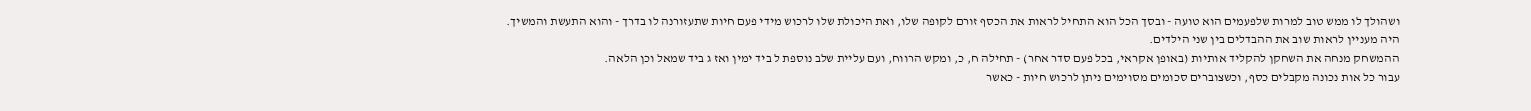ושהולך לו ממש טוב למרות שלפעמים הוא טועה - ובסך הכל הוא התחיל לראות את הכסף זורם לקופה שלו, ואת היכולת שלו לרכוש מידי פעם חיות שתעזורנה לו בדרך - והוא התעשת והמשיך.
היה מעניין לראות שוב את ההבדלים בין שני הילדים.
ההמשחק מנחה את השחקן להקליד אותיות (באופן אקראי, בכל פעם סדר אחר) - תחילה ח, כ, ומקש הרווח, ועם עליית שלב נוספת ל ביד ימין ואז ג ביד שמאל וכן הלאה.
עבור כל אות נכונה מקבלים כסף, וכשצוברים סכומים מסוימים ניתן לרכוש חיות - כאשר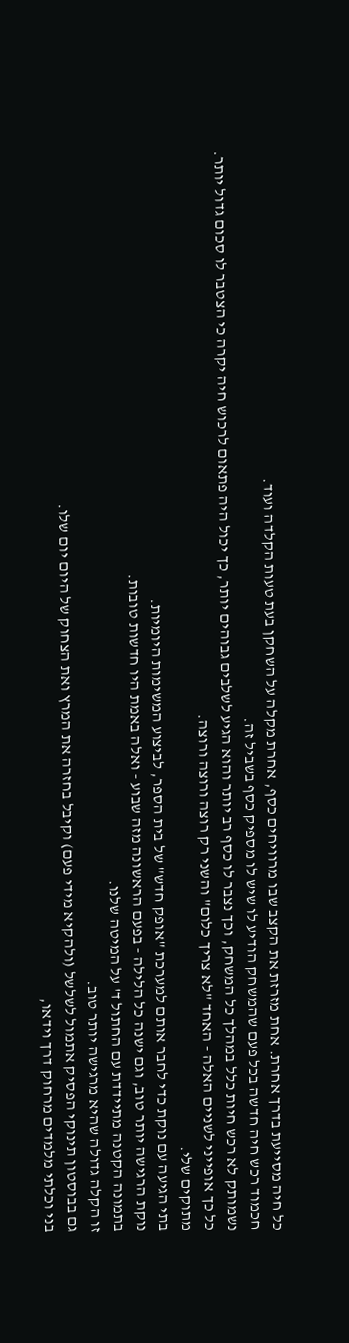כל חיה מסייעת בדרך אחרת. אחת מזרזת את הקצב שבו מרוויחים כסף, אחרת מקלה על השחקן בעת טעות הקלדה ועוד.
חכמוד רכש חיה חדשה בכל פעם שהמשחק הודיע לו שיש לו מספיק כסף בשביל זה.
נשמותק לא רכש חיות כלל במהלך כל המשחק, וכך נצבר לו כסף רב יותר והוא הגיע לשלבים גבוהים יותר, כך יכול היה פתאום לרכוש חיה יקרה כי הצטבר לו סכום גדול יותר.
כל כך אופייני לשניים האלה - האחד "לא צריך כלום" והשני רק רוצה ורוצה ורוצה.
מתוקים שלי.
בתי הגיעה עם נוקת כדי לחבר אותם למערכת "אופק חדש" של בית הספר, לביצוע המשימות היומיות.
נוקת הרגישה יותר טוב, וגם ישנה כל הלילה - בפעם הראשונה מזה שבוע - ואלה באמת היו חדשות טובות.
בתמונה הקטנה מתיידדת עם החתול ד' על המיטה שלנו.
זו הקלה גדולה שהיא מרגישה יותר טוב.
גם בבוסטון תינוקי הפסיק אתמול לשלשל (ולהקיא מידי פעם) וקיבל בחזרה את המרץ ואת הצחוק של היום יום שלו.
בני וכלתי מלמדים מרחוק דרך וידאו,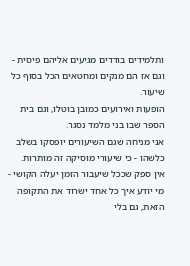ותלמידים בודדים מגיעים אליהם פיסית - וגם אז הם מנקים ומחטאים הכל בסוף כל שיעור.
הופעות ואירועים כמובן בוטלו, וגם בית הספר שבו בני מלמד נסגר.
אני מניחה שגם השיעורים יופסקו בשלב כלשהו - כי שיעורי מוסיקה זה מותרות.
אין ספק שככל שיעבור הזמן יעלה הקושי - מי יודע איך כל אחד ישרוד את התקופה הזאת, גם בלי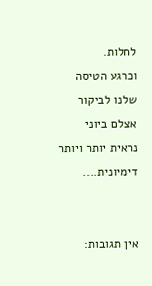לחלות.
וכרגע הטיסה שלנו לביקור אצלם ביוני נראית יותר ויותר דימיונית....


אין תגובות: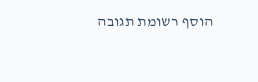הוסף רשומת תגובה